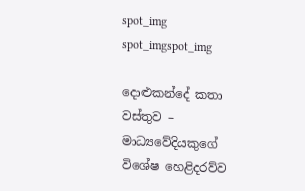spot_img
spot_imgspot_img

දොළුකන්දේ කතා වස්තුව – මාධ්‍යවේදියකුගේ විශේෂ හෙළිදරව්ව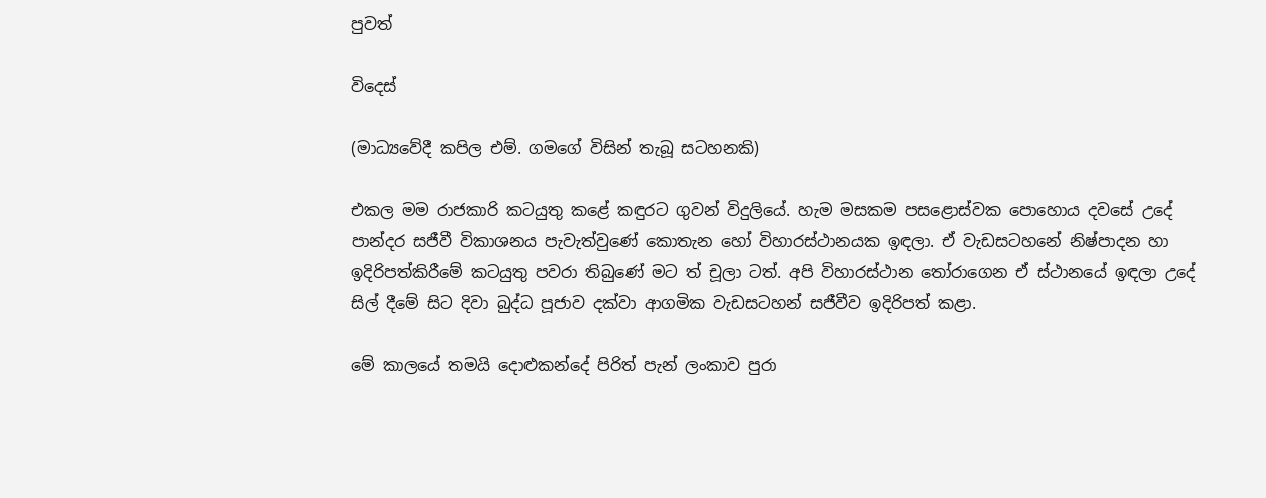පුවත්

විදෙස්

(මාධ්‍යවේදී කපිල එම්. ගමගේ විසින් තැබූ සටහනකි)

එකල මම රාජකාරි කටයුතු කළේ කඳුරට ගුවන් විදුලියේ. හැම මසකම පසළොස්වක පොහොය දවසේ උදේ පාන්දර සජීවී විකාශනය පැවැත්වුණේ කොතැන හෝ විහාරස්ථානයක ඉඳලා. ඒ වැඩසටහනේ නිෂ්පාදන හා ඉදිරිපත්කිරීමේ කටයුතු පවරා තිබුණේ මට ත් චූලා ටත්. අපි විහාරස්ථාන තෝරාගෙන ඒ ස්ථානයේ ඉඳලා උදේ සිල් දීමේ සිට දිවා බුද්ධ පූජාව දක්වා ආගමික වැඩසටහන් සජීවීව ඉදිරිපත් කළා.

මේ කාලයේ තමයි දොළුකන්දේ පිරිත් පැන් ලංකාව පුරා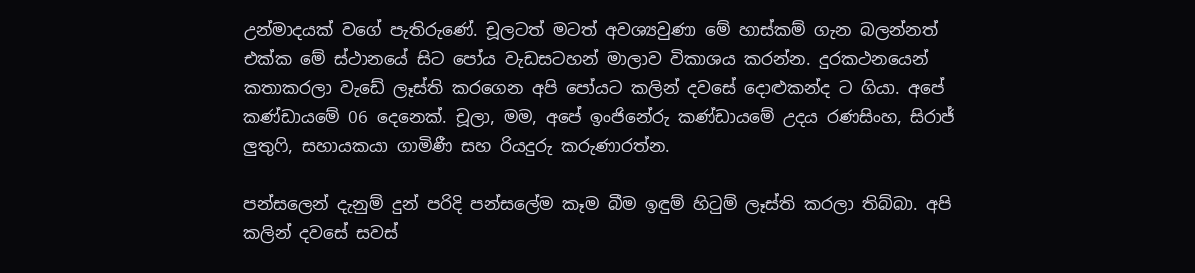උන්මාදයක් වගේ පැතිරුණේ. චූලටත් මටත් අවශ්‍යවුණා මේ හාස්කම් ගැන බලන්නත් එක්ක මේ ස්ථානයේ සිට පෝය වැඩසටහන් මාලාව විකාශය කරන්න. දුරකථනයෙන් කතාකරලා වැඩේ ලෑස්ති කරගෙන අපි පෝයට කලින් දවසේ දොළුකන්ද ට ගියා. අපේ කණ්ඩායමේ 06 දෙනෙක්. චූලා, මම, අපේ ඉංජිනේරු කණ්ඩායමේ උදය රණසිංහ, සිරාජ් ලුතුෆි, සහායකයා ගාමිණී සහ රියදුරු කරුණාරත්න.

පන්සලෙන් දැනුම් දුන් පරිදි පන්සලේම කෑම බීම ඉඳුම් හිටුම් ලෑස්ති කරලා තිබ්බා. අපි කලින් දවසේ සවස්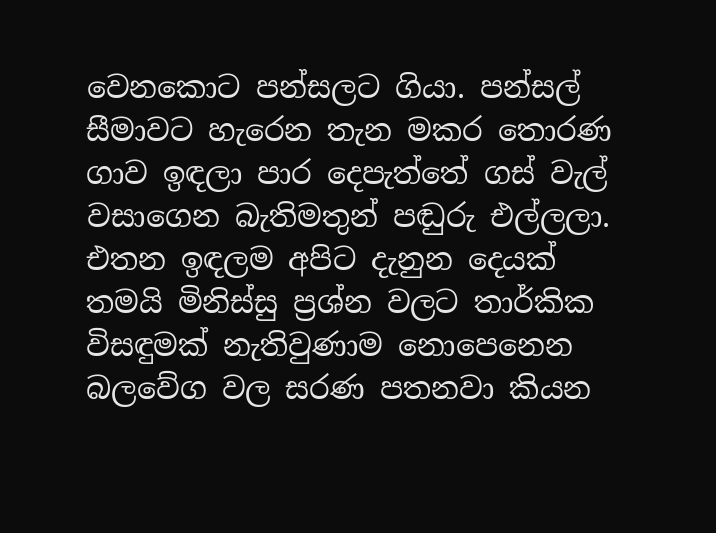වෙනකොට පන්සලට ගියා. පන්සල් සීමාවට හැරෙන තැන මකර තොරණ ගාව ඉඳලා පාර දෙපැත්තේ ගස් වැල් වසාගෙන බැතිමතුන් පඬුරු එල්ලලා. එතන ඉඳලම අපිට දැනුන දෙයක් තමයි මිනිස්සු ප්‍රශ්න වලට තාර්කික විසඳුමක් නැතිවුණාම නොපෙනෙන බලවේග වල සරණ පතනවා කියන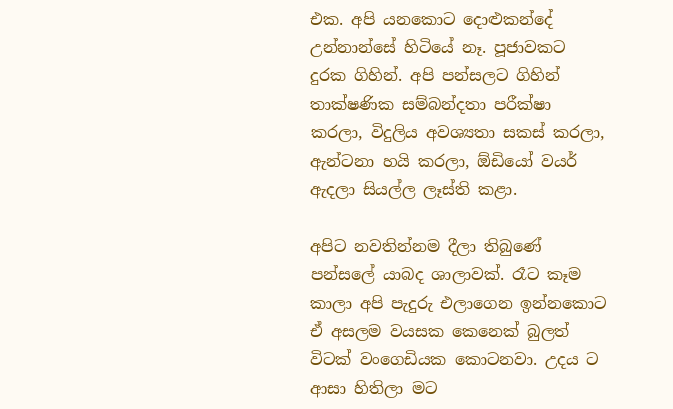එක. අපි යනකොට දොළුකන්දේ උන්නාන්සේ හිටියේ නෑ. පූජාවකට දුරක ගිහින්. අපි පන්සලට ගිහින් තාක්ෂණික සම්බන්දතා පරීක්ෂා කරලා, විදුලිය අවශ්‍යතා සකස් කරලා, ඇන්ටනා හයි කරලා, ඕඩියෝ වයර් ඇදලා සියල්ල ලෑස්ති කළා.

අපිට නවතින්නම දීලා තිබුණේ පන්සලේ යාබද ශාලාවක්. රෑට කෑම කාලා අපි පැදුරු එලාගෙන ඉන්නකොට ඒ අසලම වයසක කෙනෙක් බුලත් විටක් වංගෙඩියක කොටනවා. උදය ට ආසා හිතිලා මට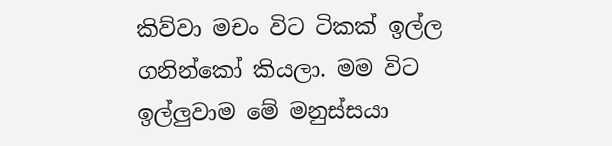කිව්වා මචං විට ටිකක් ඉල්ල ගනින්කෝ කියලා. මම විට ඉල්ලුවාම මේ මනුස්සයා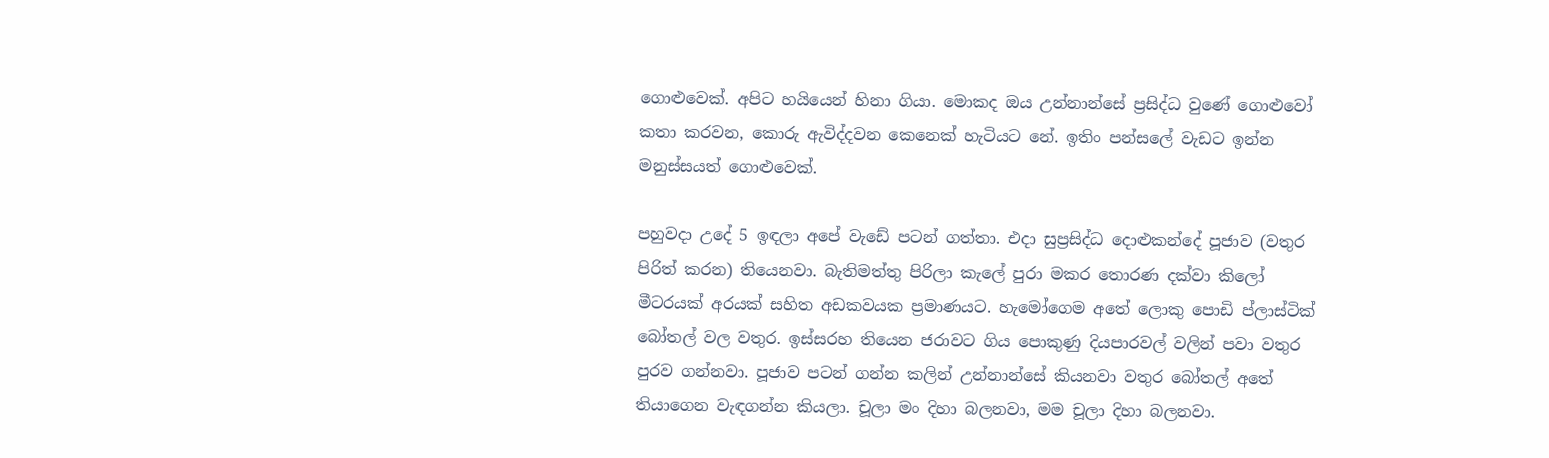ගොළුවෙක්. අපිට හයියෙන් හිනා ගියා. මොකද ඔය උන්නාන්සේ ප්‍රසිද්ධ වුණේ ගොළුවෝ කතා කරවන, කොරු ඇවිද්දවන කෙනෙක් හැටියට නේ. ඉතිං පන්සලේ වැඩට ඉන්න මනුස්සයත් ගොළුවෙක්.

පහුවදා උදේ 5 ඉඳලා අපේ වැඩේ පටන් ගත්තා. එදා සුප්‍රසිද්ධ දොළුකන්දේ පූජාව (වතුර පිරිත් කරන) තියෙනවා. බැතිමත්තු පිරිලා කැලේ පුරා මකර තොරණ දක්වා කිලෝ මීටරයක් අරයක් සහිත අඩකවයක ප්‍රමාණයට. හැමෝගෙම අතේ ලොකු පොඩි ප්ලාස්ටික් බෝතල් වල වතුර. ඉස්සරහ තියෙන ජරාවට ගිය පොකුණු දියපාරවල් වලින් පවා වතුර පුරව ගන්නවා. පූජාව පටන් ගන්න කලින් උන්නාන්සේ කියනවා වතුර බෝතල් අතේ තියාගෙන වැඳගන්න කියලා. චූලා මං දිහා බලනවා, මම චූලා දිහා බලනවා.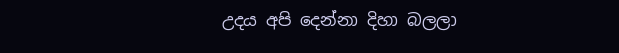උදය අපි දෙන්නා දිහා බලලා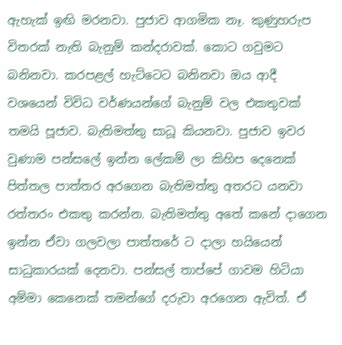ඇහැක් ඉඟි මරනවා. පුජාව ආගමික නෑ. කුණුහරුප විතරක් නැති බැනුම් කන්දරාවක්. කොට ගවුමට බනිනවා. කරපළල් හැට්ටෙට බනිනවා ඔය ආදී වශයෙන් විවිධ වර්ණයන්ගේ බැනුම් වල එකතුවක් තමයි පූජාව. බැතිමත්තු සාධූ කියනවා. පුජාව ඉවර වුණාම පන්සලේ ඉන්න ලේකම් ලා කිහිප දෙනෙක් පිත්තල පාත්තර අරගෙන බැතිමත්තු අතරට යනවා රත්තරං එකතු කරන්න. බැතිමත්තු අතේ කනේ දාගෙන ඉන්න ඒවා ගලවලා පාත්තරේ ට දාලා හයියෙන් සාධුකාරයක් දෙනවා. පන්සල් තාප්පේ ගාවම හිටියා අම්මා කෙනෙක් තමන්ගේ දරුවා අරගෙන ඇවිත්. ඒ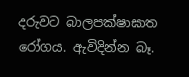දරුවට බාලපක්ෂාඝාත රෝගය. ඇවිදින්න බෑ.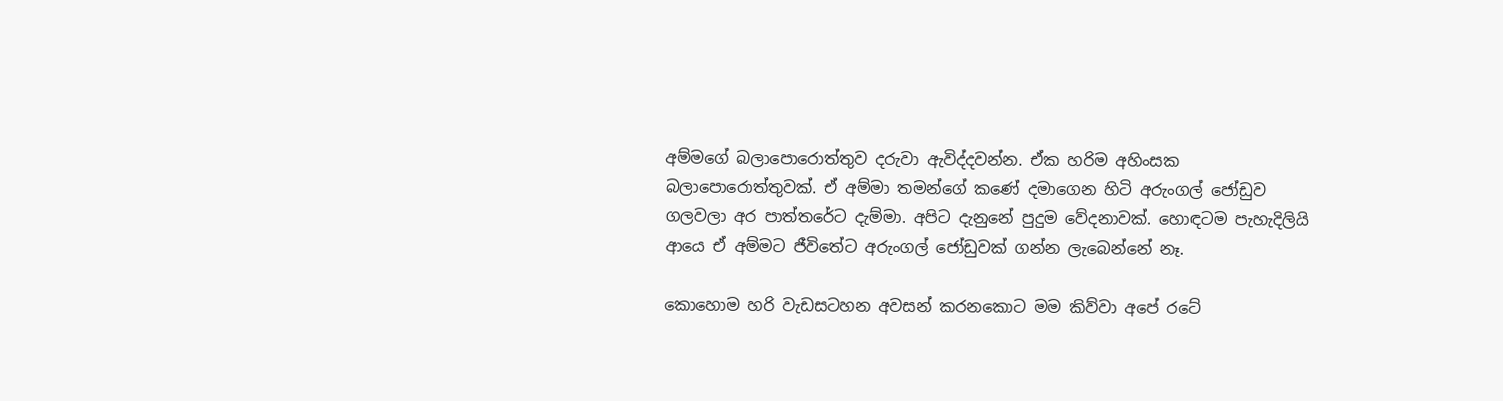අම්මගේ බලාපොරොත්තුව දරුවා ඇවිද්දවන්න. ඒක හරිම අහිංසක බලාපොරොත්තුවක්. ඒ අම්මා තමන්ගේ කණේ දමාගෙන හිටි අරුංගල් ජෝඩුව ගලවලා අර පාත්තරේට දැම්මා. අපිට දැනුනේ පුදුම වේදනාවක්. හොඳටම පැහැදිලියි ආයෙ ඒ අම්මට ජීවිතේට අරුංගල් ජෝඩුවක් ගන්න ලැබෙන්නේ නෑ.

කොහොම හරි වැඩසටහන අවසන් කරනකොට මම කිව්වා අපේ රටේ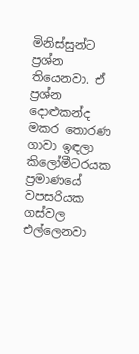මිනිස්සුන්ට ප්‍රශ්න තියෙනවා. ඒ ප්‍රශ්න දොළුකන්ද මකර තොරණ ගාවා ඉඳලා කිලෝමීටරයක ප්‍රමාණයේ වපසරියක ගස්වල එල්ලෙනවා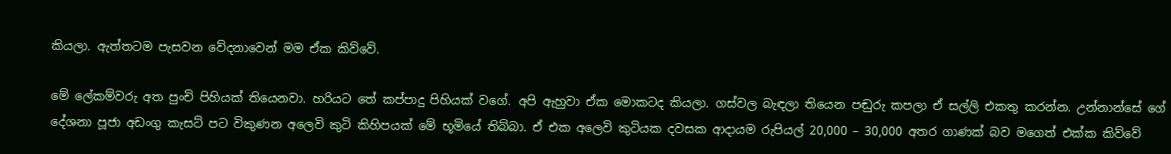කියලා. ඇත්තටම පැසවන වේදනාවෙන් මම ඒක කිව්වේ.

මේ ලේකම්වරු අත පුංචි පිහියක් තියෙනවා. හරියට තේ කප්පාදු පිහියක් වගේ. අපි ඇහුවා ඒක මොකටද කියලා. ගස්වල බැඳලා තියෙන පඬුරු කපලා ඒ සල්ලි එකතු කරන්න. උන්නාන්සේ ගේ දේශනා පූජා අඩංගු කැසට් පට විකුණන අලෙවි කුටි කිහිපයක් මේ භූමියේ තිබ්බා. ඒ එක අලෙවි කුටියක දවසක ආදායම රුපියල් 20,000 – 30,000 අතර ගාණක් බව මගෙත් එක්ක කිව්වේ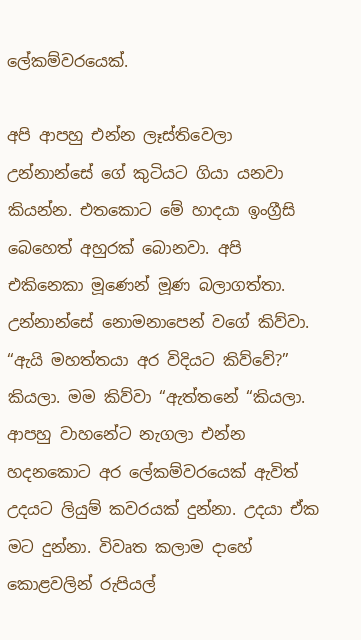ලේකම්වරයෙක්.

අපි ආපහු එන්න ලෑස්තිවෙලා උන්නාන්සේ ගේ කුටියට ගියා යනවා කියන්න. එතකොට මේ හාදයා ඉංග්‍රීසි බෙහෙත් අහුරක් බොනවා. අපි එකිනෙකා මූණෙන් මූණ බලාගත්තා. උන්නාන්සේ නොමනාපෙන් වගේ කිව්වා. “ඇයි මහත්තයා අර විදියට කිව්වේ?” කියලා. මම කිව්වා “ඇත්තනේ “කියලා. ආපහු වාහනේට නැගලා එන්න හදනකොට අර ලේකම්වරයෙක් ඇවිත් උදයට ලියුම් කවරයක් දුන්නා. උදයා ඒක මට දුන්නා. විවෘත කලාම දාහේ කොළවලින් රුපියල්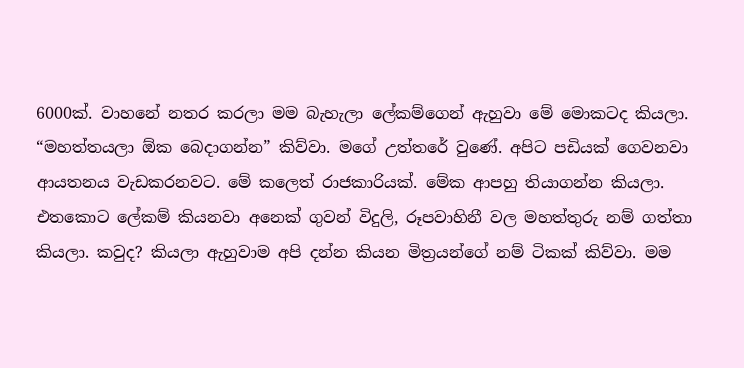6000ක්. වාහනේ නතර කරලා මම බැහැලා ලේකම්ගෙන් ඇහුවා මේ මොකටද කියලා. “මහත්තයලා ඕක බෙදාගන්න” කිව්වා. මගේ උත්තරේ වුණේ. අපිට පඩියක් ගෙවනවා ආයතනය වැඩකරනවට. මේ කලෙත් රාජකාරියක්. මේක ආපහු තියාගන්න කියලා. එතකොට ලේකම් කියනවා අනෙක් ගුවන් විදුලි, රූපවාහිනී වල මහත්තුරු නම් ගත්තා කියලා. කවුද? කියලා ඇහුවාම අපි දන්න කියන මිත්‍රයන්ගේ නම් ටිකක් කිව්වා. මම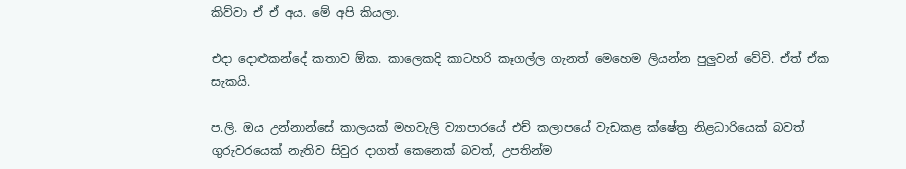කිව්වා ඒ ඒ අය. මේ අපි කියලා.

එදා දොළුකන්දේ කතාව ඕක. කාලෙකදි කාටහරි කෑගල්ල ගැනත් මෙහෙම ලියන්න පුලුවන් වේවි. ඒත් ඒක සැකයි.

ප.ලි. ඔය උන්නාන්සේ කාලයක් මහවැලි ව්‍යාපාරයේ එච් කලාපයේ වැඩකළ ක්ෂේත්‍ර නිළධාරියෙක් බවත් ගුරුවරයෙක් නැතිව සිවුර දාගත් කෙනෙක් බවත්, උපතින්ම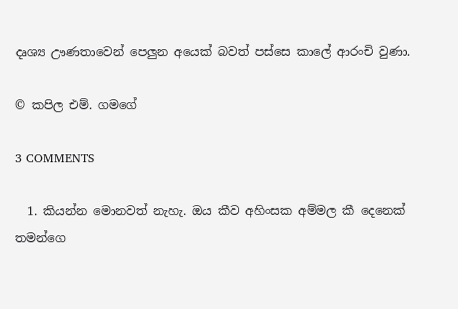දෘශ්‍ය ඌණතාවෙන් පෙලුන අයෙක් බවත් පස්සෙ කාලේ ආරංචි වුණා.

© කපිල එම්. ගමගේ

3 COMMENTS

  1. කියන්න මොනවත් නැහැ. ඔය කීව අහිංසක අම්මල කී දෙනෙක් තමන්ගෙ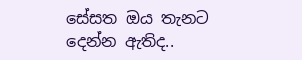සේසත ඔය තැනට දෙන්න ඇතිද..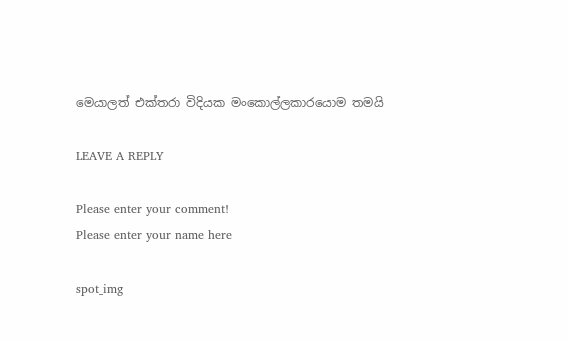මෙයාලත් එක්තරා විදියක මංකොල්ලකාරයොම තමයි

LEAVE A REPLY

Please enter your comment!
Please enter your name here

spot_img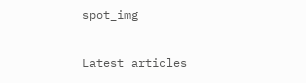spot_img

Latest articles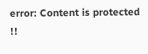error: Content is protected !!